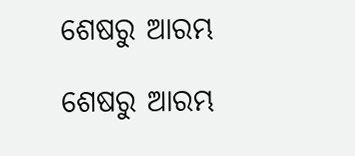ଶେଷରୁ ଆରମ୍ଭ

ଶେଷରୁ ଆରମ୍ଭ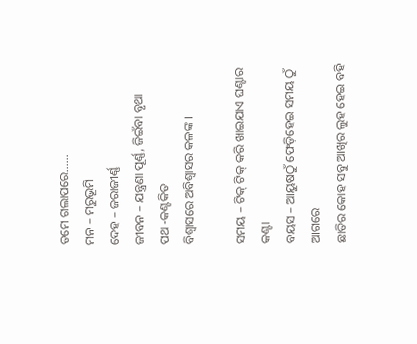ତମେ ଗଲାପରେ……
ମନ – ମରୁଭୂମି
ଦେହ – ଜରାଜୀର୍ଣ୍ଣ
ଜୀବନ – ଯନ୍ତ୍ରଣା ପୂର୍ଣ୍ଣ, ଜିଇଁବା ବୃଥା
ପଥ -କଣ୍ଟକିତ
ବିଶ୍ୱାସରେ ଅବିଶ୍ୱାସର କଳଙ୍କ ।

ସମୟ – ଟିକ୍ ଟିକ୍ କରି ଖାଇଯାଏ ଘଣ୍ଟାର କଣ୍ଟା
ବୟସ – ଆୟୁଷଠୁଁ ଫେଡ଼ିହେଇ ସମୟ ଠୁଁ ଆଗରେ
ଛାତିର କୋହ ସବୁ ଆଖିର ଲୁହ ହେଇ ବହି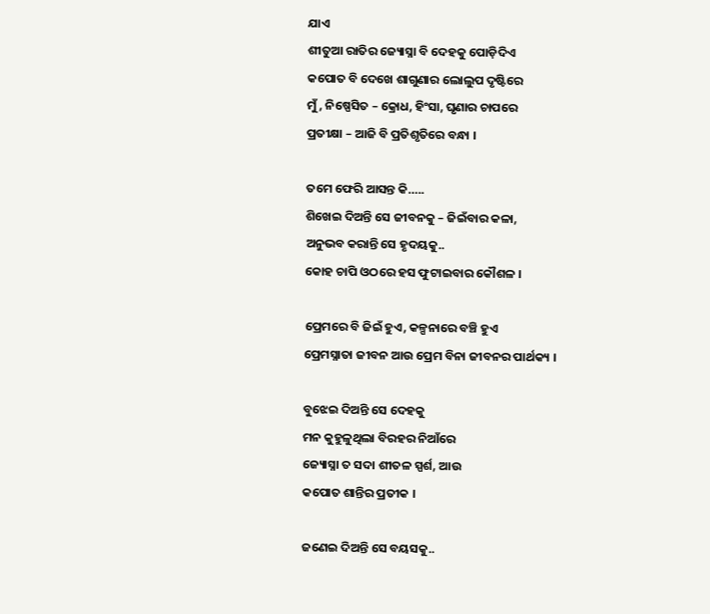ଯାଏ
ଶୀତୁଆ ରାତିର ଜ୍ୟୋସ୍ନା ବି ଦେହକୁ ପୋଡ଼ିଦିଏ
କପୋତ ବି ଦେଖେ ଶାଗୁଣାର ଲୋଲୁପ ଦୃଷ୍ଟିରେ
ମୁଁ, ନିଷ୍ପେସିତ – କ୍ରୋଧ, ହିଂସା, ଘୃଣାର ଚାପରେ
ପ୍ରତୀକ୍ଷା – ଆଜି ବି ପ୍ରତିଶୃତିରେ ବନ୍ଧା ।

ତମେ ଫେରି ଆସନ୍ତ କି…..
ଶିଖେଇ ଦିଅନ୍ତି ସେ ଜୀବନକୁ – ଜିଇଁବାର କଳା,
ଅନୁଭବ କରାନ୍ତି ସେ ହୃଦୟକୁ..
କୋହ ଚାପି ଓଠରେ ହସ ଫୁଟାଇବାର କୌଶଳ ।

ପ୍ରେମରେ ବି ଜିଇଁ ହୁଏ, କଳ୍ପନାରେ ବଞ୍ଚି ହୁଏ
ପ୍ରେମସ୍ନାତା ଜୀବନ ଆଉ ପ୍ରେମ ବିନା ଜୀବନର ପାର୍ଥକ୍ୟ ।

ବୁଝେଇ ଦିଅନ୍ତି ସେ ଦେହକୁ
ମନ କୁହୁଳୁଥିଲା ବିରହର ନିଆଁରେ
ଜ୍ୟୋସ୍ନା ତ ସଦା ଶୀତଳ ସ୍ପର୍ଶ, ଆଉ
କପୋତ ଶାନ୍ତିର ପ୍ରତୀକ ।

ଜଣେଇ ଦିଅନ୍ତି ସେ ବୟସକୁ..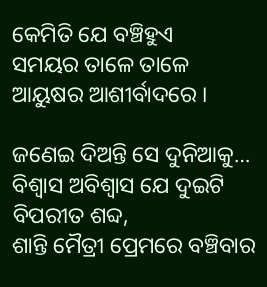କେମିତି ଯେ ବଞ୍ଚିହୁଏ
ସମୟର ତାଳେ ତାଳେ
ଆୟୁଷର ଆଶୀର୍ବାଦରେ ।

ଜଣେଇ ଦିଅନ୍ତି ସେ ଦୁନିଆକୁ…
ବିଶ୍ୱାସ ଅବିଶ୍ୱାସ ଯେ ଦୁଇଟି ବିପରୀତ ଶବ୍ଦ,
ଶାନ୍ତି ମୈତ୍ରୀ ପ୍ରେମରେ ବଞ୍ଚିବାର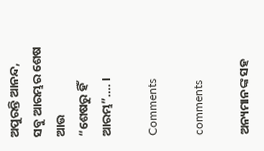ଅପୁରନ୍ତି ଆନନ୍ଦ,
ସବୁ ଆରମ୍ଭର ଶେଷ ଆଉ
“ଶେଷରୁ ହିଁ ଆରମ୍ଭ”…. ।

Comments

comments

ଅନ୍ୟମାନଙ୍କ ସହ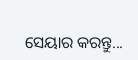ସେୟାର କରନ୍ତୁ...